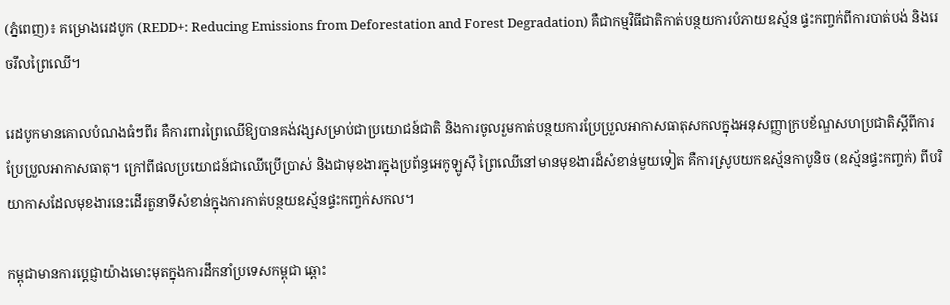(ភ្នំពេញ)៖ គម្រោងរេដបូក (REDD+: Reducing Emissions from Deforestation and Forest Degradation) គឺជាកម្មវិធីជាតិកាត់បន្ថយការបំភាយឧស័្មន ផ្ទះកញ្ចក់ពីការបាត់បង់ និងរេចរឹលព្រៃឈើ។

រេដបូកមានគោលបំណងធំៗពីរ គឺការពារព្រៃឈើឱ្យបានគង់វង្សសម្រាប់ជាប្រយោជន៍ជាតិ និងការចូលរួមកាត់បន្ថយការប្រែប្រួលអាកាសធាតុសកលក្នុងអនុសញ្ញាក្របខ័ណ្ឌសហប្រជាតិស្តីពីការប្រែប្រួលអាកាសធាតុ។ ក្រៅពីផលប្រយោជន៍ជាឈើប្រើប្រាស់ និងជាមុខងារក្នុងប្រព័ន្ធអេកូឡូស៊ី ព្រៃឈើនៅមានមុខងារដ៏សំខាន់មួយទៀត គឺការស្រូបយកឧស័្មនកាបូនិច (ឧស័្មនផ្ទះកញ្ចក់) ពីបរិយាកាសដែលមុខងារនេះដើរតួនាទីសំខាន់ក្នុងការកាត់បន្ថយឧស័្មនផ្ទះកញ្ចក់សកល។

កម្ពុជាមានការប្តេជ្ញាយ៉ាងមោះមុតក្នុងការដឹកនាំប្រទេសកម្ពុជា ឆ្ពោះ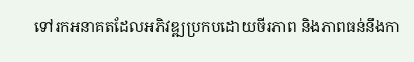ទៅរកអនាគតដែលអភិវឌ្ឍប្រកបដោយចីរភាព និងភាពធន់នឹងកា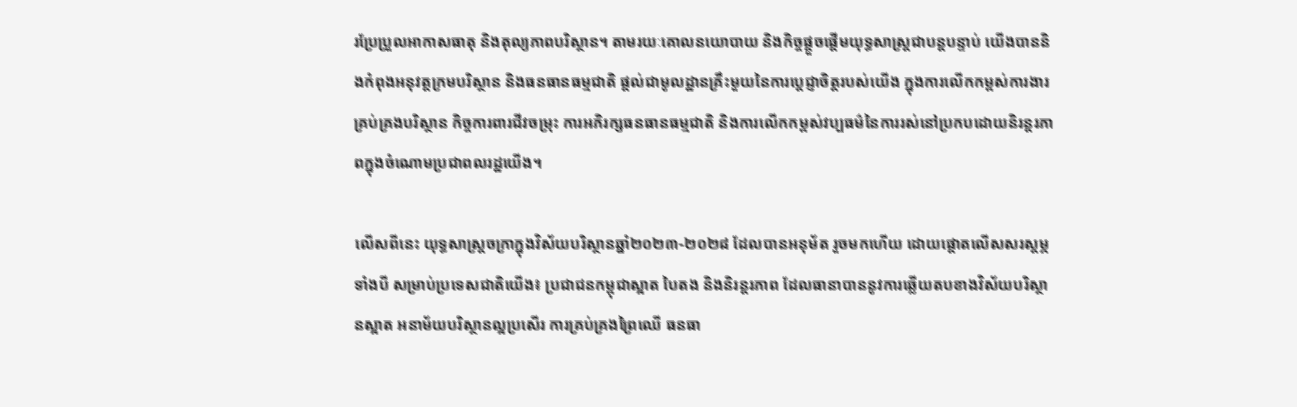រប្រែប្រួលអាកាសធាតុ និងតុល្យភាពបរិស្ថាន។ តាមរយៈគោលនយោបាយ និងកិច្ចផ្តួចផ្តើមយុទ្ធសាស្ត្រជាបន្តបន្ទាប់ យើងបាននិងកំពុងអនុវត្តក្រមបរិស្ថាន និងធនធានធម្មជាតិ ផ្តល់ជាមូលដ្ឋានគ្រឹះមួយនៃការប្តេជ្ញាចិត្តរបស់យើង ក្នុងការលើកកម្ពស់ការងារគ្រប់គ្រងបរិស្ថាន កិច្ចការពារជីវចម្រុះ ការអភិរក្សធនធានធម្មជាតិ និងការលើកកម្ពស់វប្បធម៌នៃការរស់នៅប្រកបដោយនិរន្តរភាពក្នុងចំណោមប្រជាពលរដ្ឋយើង។

លើសពីនេះ យុទ្ធសាស្ត្រចក្រាក្នុងវិស័យបរិស្ថានឆ្នាំ២០២៣-២០២៨ ដែលបានអនុម័ត រួចមកហើយ ដោយផ្តោតលើសសរស្តម្ភទាំងបី សម្រាប់ប្រទេសជាតិយើង៖ ប្រជាជនកម្ពុជាស្អាត បៃតង និងនិរន្តរភាព ដែលធានាបាននូវការឆ្លើយតបខាងវិស័យបរិស្ថានស្អាត អនាម័យបរិស្ថានល្អប្រសើរ ការគ្រប់គ្រងព្រៃឈើ ធនធា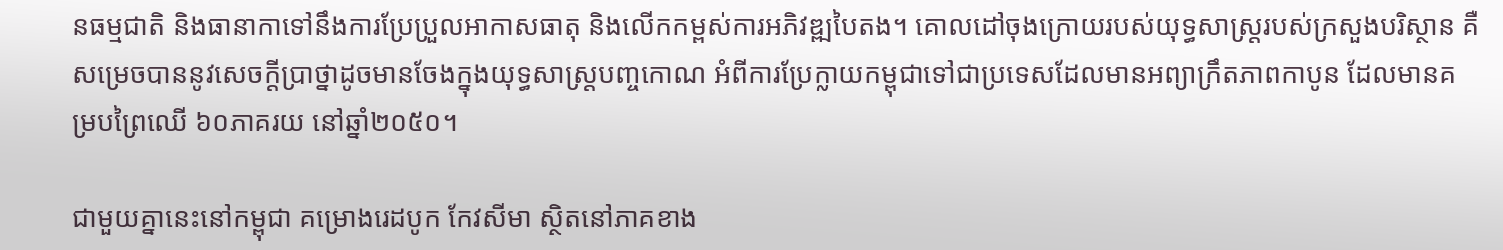នធម្មជាតិ និងធានាកាទៅនឹងការប្រែប្រួលអាកាសធាតុ និងលើកកម្ពស់ការអភិវឌ្ឍបៃតង។ គោលដៅចុងក្រោយរបស់យុទ្ធសាស្រ្តរបស់ក្រសួងបរិស្ថាន គឺសម្រេចបាននូវសេចក្តីប្រាថ្នាដូចមានចែងក្នុងយុទ្ធសាស្រ្តបញ្ចកោណ អំពីការប្រែក្លាយកម្ពុជាទៅជាប្រទេសដែលមានអព្យាក្រឹតភាពកាបូន ដែលមានគម្របព្រៃឈើ ៦០ភាគរយ នៅឆ្នាំ២០៥០។

ជាមួយគ្នានេះនៅកម្ពុជា គម្រោងរេដបូក កែវសីមា ស្ថិតនៅភាគខាង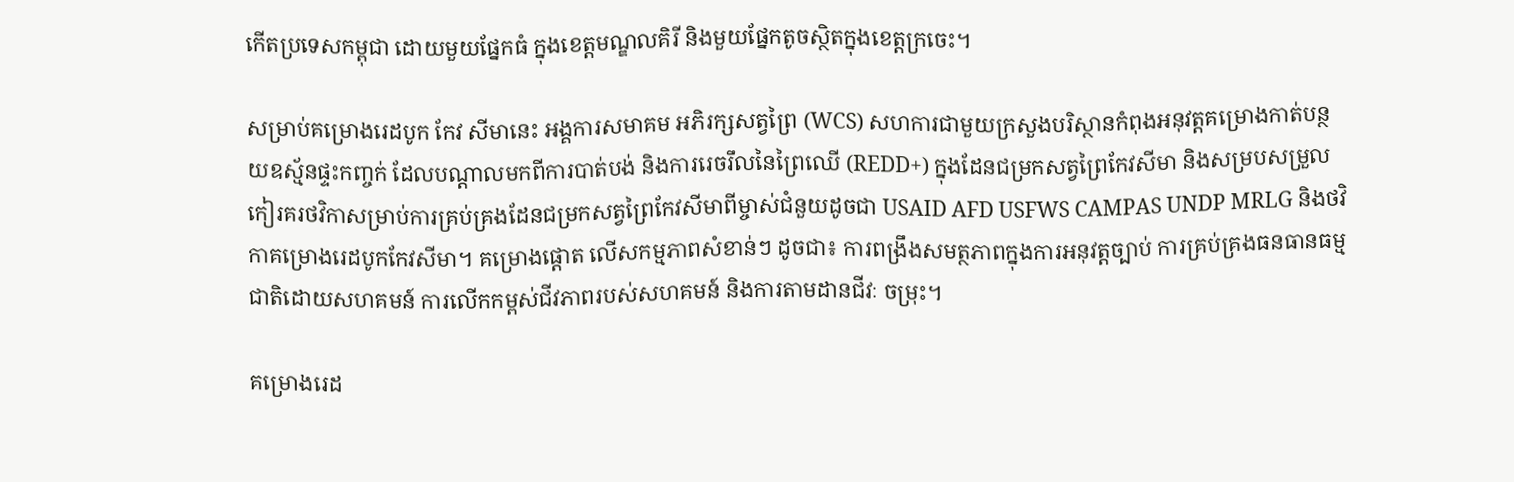កើតប្រទេសកម្ពុជា ដោយមួយផ្នែកធំ ក្នុងខេត្ដមណ្ឌលគិរី និងមួយផ្នែកតូចស្ថិតក្នុងខេត្តក្រចេះ។

សម្រាប់គម្រោងរេដបូក កែវ សីមានេះ អង្គការសមាគម អភិរក្សសត្វព្រៃ (WCS) សហការជាមួយក្រសួងបរិស្ថានកំពុងអនុវត្តគម្រោងកាត់បន្ថយឧស្ម័នផ្ទះកញ្ចក់ ដែលបណ្តាលមកពីការបាត់បង់ និងការរេចរឹលនៃព្រៃឈើ (REDD+) ក្នុងដែនជម្រកសត្វព្រៃកែវសីមា និងសម្របសម្រួលកៀរគរថវិកាសម្រាប់ការគ្រប់គ្រងដែនជម្រកសត្វព្រៃកែវសីមាពីម្ចាស់ជំនួយដូចជា USAID AFD USFWS CAMPAS UNDP MRLG និងថវិកាគម្រោងរេដបូកកែវសីមា។ គម្រោងផ្តោត លើសកម្មភាពសំខាន់ៗ ដូចជា៖ ការពង្រឹងសមត្ថភាពក្នុងការអនុវត្តច្បាប់ ការគ្រប់គ្រងធនធានធម្មជាតិដោយសហគមន៍ ការលើកកម្ពស់ជីវភាពរបស់សហគមន៍ និងការតាមដានជីវៈ ចម្រុះ។

គម្រោងរេដ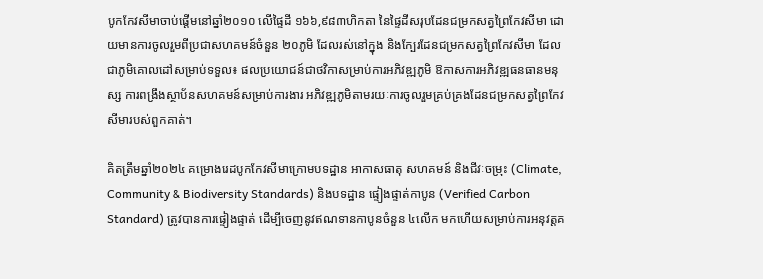បូកកែវសីមាចាប់ផ្តើមនៅឆ្នាំ២០១០ លើផ្ទៃដី ១៦៦,៩៨៣ហិកតា នៃផ្ទៃដីសរុបដែនជម្រកសត្វព្រៃកែវសីមា ដោយមានការចូលរួមពីប្រជាសហគមន៍ចំនួន ២០ភូមិ ដែលរស់នៅក្នុង និងក្បែរដែនជម្រកសត្វព្រៃកែវសីមា ដែលជាភូមិគោលដៅសម្រាប់ទទួល៖ ផលប្រយោជន៍ជាថវិកាសម្រាប់ការអភិវឌ្ឍភូមិ ឱកាសការអភិវឌ្ឍធនធានមនុស្ស ការពង្រឹងស្ថាប័នសហគមន៍សម្រាប់ការងារ អភិវឌ្ឍភូមិតាមរយៈការចូលរួមគ្រប់គ្រងដែនជម្រកសត្វព្រៃកែវសីមារបស់ពួកគាត់។

គិតត្រឹមឆ្នាំ២០២៤ គម្រោងរេដបូកកែវសីមាក្រោមបទដ្ឋាន អាកាសធាតុ សហគមន៍ និងជីវៈចម្រុះ (Climate, Community & Biodiversity Standards) និងបទដ្ឋាន ផ្ទៀងផ្ទាត់កាបូន (Verified Carbon Standard) ត្រូវបានការផ្ទៀងផ្ទាត់ ដើម្បីចេញនូវឥណទានកាបូនចំនួន ៤លើក មកហើយសម្រាប់ការអនុវត្តគ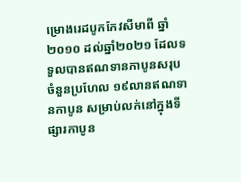ម្រោងរេដបូកកែវសីមាពី ឆ្នាំ២០១០ ដល់ឆ្នាំ២០២១ ដែលទទួលបានឥណទានកាបូនសរុបចំនួនប្រហែល ១៩លានឥណទានកាបូន សម្រាប់លក់នៅក្នុងទីផ្សារកាបូន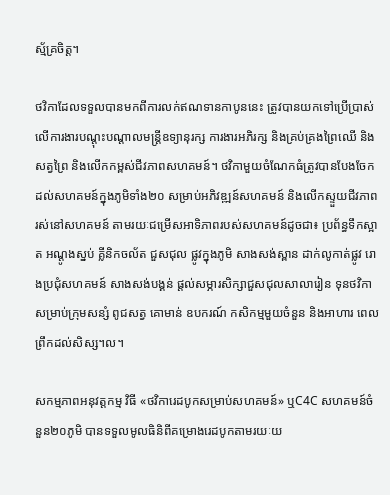ស្ម័គ្រចិត្ត។

ថវិកាដែលទទួលបានមកពីការលក់ឥណទានកាបូននេះ ត្រូវបានយកទៅប្រើប្រាស់លើការងារបណ្តុះបណ្តាលមន្ត្រីឧទ្យានុរក្ស ការងារអភិរក្ស និងគ្រប់គ្រងព្រៃឈើ និងសត្វព្រៃ និងលើកកម្ពស់ជីវភាពសហគមន៍។ ថវិកាមួយចំណែកធំត្រូវបានបែងចែកដល់សហគមន៍ក្នុងភូមិទាំង២០ សម្រាប់អភិវឌ្ឍន៍សហគមន៍ និងលើកស្ទួយជីវភាពរស់នៅសហគមន៍ តាមរយៈជម្រើសអាទិភាពរបស់សហគមន៍ដូចជា៖ ប្រព័ន្ធទឹកស្អាត អណ្តូងស្នប់ គ្លីនិកចល័ត ជួសជុល ផ្លូវក្នុងភូមិ សាងសង់ស្ពាន ដាក់លូកាត់ផ្លូវ រោងប្រជុំសហគមន៍ សាងសង់បង្គន់ ផ្តល់សម្ភារសិក្សាជួសជុលសាលារៀន ទុនថវិកាសម្រាប់ក្រុមសន្សំ ពូជសត្វ គោមាន់ ឧបករណ៍ កសិកម្មមួយចំនួន និងអាហារ ពេលព្រឹកដល់សិស្ស។ល។

សកម្មភាពអនុវត្តកម្ម វិធី «ថវិការេដបូកសម្រាប់សហគមន៍» ឬC4C សហគមន៍ចំនួន២០ភូមិ បានទទួលមូលធិនិពីគម្រោងរេដបូកតាមរយៈយ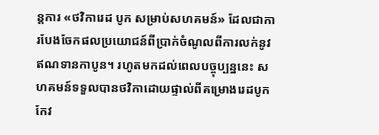ន្តការ «ថវិការេដ បូក សម្រាប់សហគមន៍» ដែលជាការបែងចែកផលប្រយោជន៍ពីប្រាក់ចំណូលពីការលក់នូវឥណទានកាបូន។ រហូតមកដល់ពេលបច្ចុប្បន្ននេះ សហគមន៍ទទួលបានថវិកាដោយផ្ទាល់ពីគម្រោងរេដបូកកែវ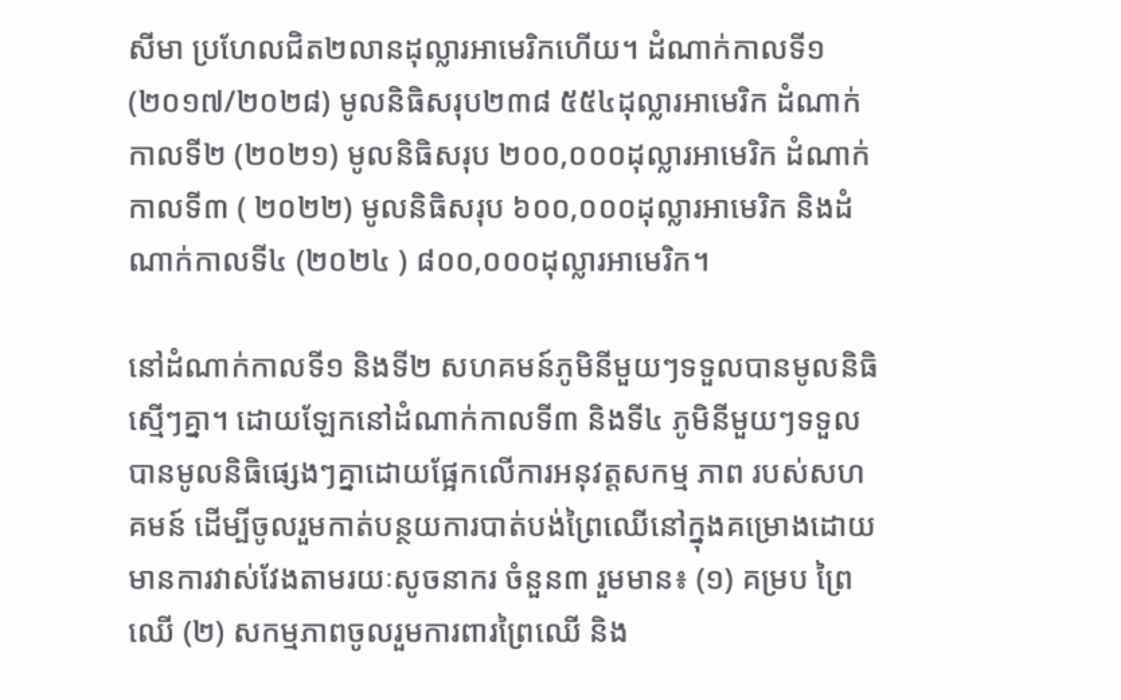សីមា ប្រហែលជិត២លានដុល្លារអាមេរិកហើយ។ ដំណាក់កាលទី១ (២០១៧/២០២៨) មូលនិធិសរុប២៣៨ ៥៥៤ដុល្លារអាមេរិក ដំណាក់កាលទី២ (២០២១) មូលនិធិសរុប ២០០,០០០ដុល្លារអាមេរិក ដំណាក់កាលទី៣ ( ២០២២) មូលនិធិសរុប ៦០០,០០០ដុល្លារអាមេរិក និងដំណាក់កាលទី៤ (២០២៤ ) ៨០០,០០០ដុល្លារអាមេរិក។

នៅដំណាក់កាលទី១ និងទី២ សហគមន៍ភូមិនីមួយៗទទួលបានមូលនិធិស្មើៗគ្នា។ ដោយឡែកនៅដំណាក់កាលទី៣ និងទី៤ ភូមិនីមួយៗទទួលបានមូលនិធិផ្សេងៗគ្នាដោយផ្អែកលើការអនុវត្តសកម្ម ភាព របស់សហគមន៍ ដើម្បីចូលរួមកាត់បន្ថយការបាត់បង់ព្រៃឈើនៅក្នុងគម្រោងដោយមានការវាស់វែងតាមរយៈសូចនាករ ចំនួន៣ រួមមាន៖ (១) គម្រប ព្រៃឈើ (២) សកម្មភាពចូលរួមការពារព្រៃឈើ និង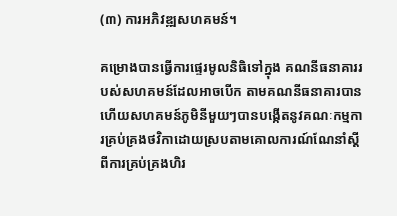(៣) ការអភិវឌ្ឍសហគមន៍។

គម្រោងបានធ្វើការផ្ទេរមូលនិធិទៅក្នុង គណនីធនាគាររបស់សហគមន៍ដែលអាចបើក តាមគណនីធនាគារបានហើយសហគមន៍ភូមិនីមួយៗបានបង្កើតនូវគណៈកម្មការគ្រប់គ្រងថវិកាដោយស្របតាមគោលការណ៍ណែនាំស្តីពីការគ្រប់គ្រងហិរ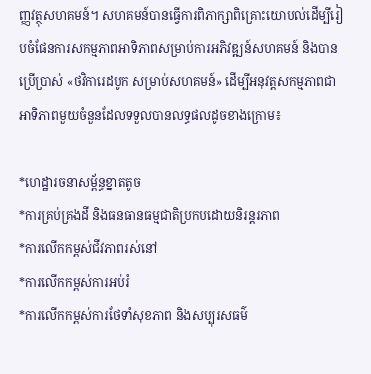ញ្ញវត្ថុសហគមន៍។ សហគមន៍បានធ្វើការពិភាក្សាពិគ្រោះយោបល់ដើម្បីរៀបចំផែនការសកម្មភាពអាទិភាពសម្រាប់ការអភិវឌ្ឍន៍សហគមន៍ និងបានប្រើប្រាស់ «ថវិការេដបូក សម្រាប់សហគមន៍» ដើម្បីអនុវត្តសកម្មភាពជាអាទិភាពមួយចំនួនដែលទទួលបានលទ្ធផលដូចខាងក្រោម៖

*ហេដ្ឋារចនាសម្ព័ន្ធខ្នាតតូច
*ការគ្រប់គ្រងដី និងធនធានធម្មជាតិប្រកបដោយនិរន្តរភាព
*ការលើកកម្ពស់ជីវភាពរស់នៅ
*ការលើកកម្ពស់ការអប់រំ
*ការលើកកម្ពស់ការថែទាំសុខភាព និងសប្បុរសធម៌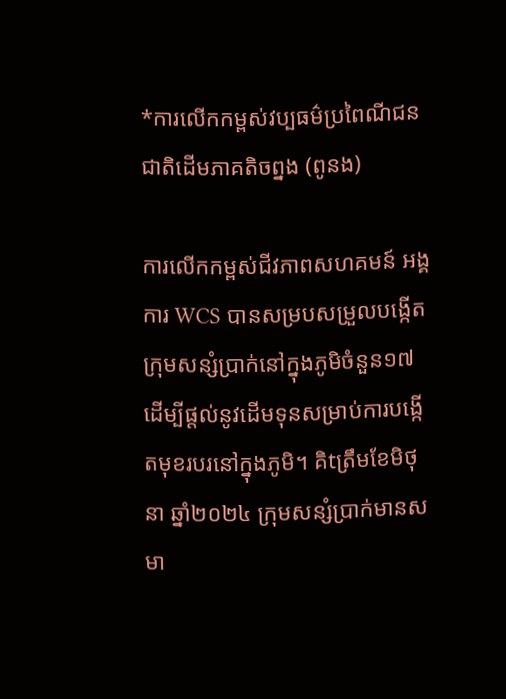*ការលើកកម្ពស់វប្បធម៌ប្រពៃណីជនជាតិដើមភាគតិចព្នង (ពូនង)

ការលើកកម្ពស់ជីវភាពសហគមន៍ អង្គការ WCS បានសម្របសម្រួលបង្កើតក្រុមសន្សំប្រាក់នៅក្នុងភូមិចំនួន១៧ ដើម្បីផ្ដល់នូវដើមទុនសម្រាប់ការបង្កើតមុខរបរនៅក្នុងភូមិ។ គិtត្រឹមខែមិថុនា ឆ្នាំ២០២៤ ក្រុមសន្សំប្រាក់មានសមា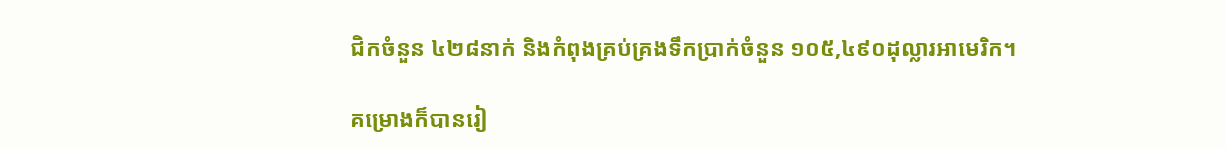ជិកចំនួន ៤២៨នាក់ និងកំពុងគ្រប់គ្រងទឹកប្រាក់ចំនួន ១០៥,៤៩០ដុល្លារអាមេរិក។

គម្រោងក៏បានរៀ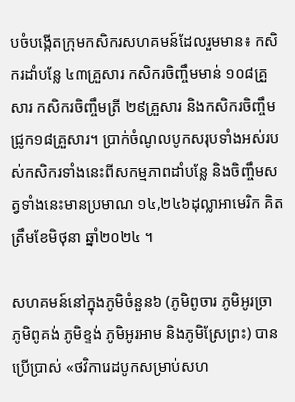បចំបង្កើតក្រុមកសិករសហគមន៍ដែលរួមមាន៖ កសិករដាំបន្លែ ៤៣គ្រួសារ កសិករចិញ្ចឹមមាន់ ១០៨គ្រួសារ កសិករចិញ្ចឹមត្រី ២៩គ្រួសារ និងកសិករចិញ្ចឹមជ្រូក១៨គ្រួសារ។ ប្រាក់ចំណូលបូកសរុបទាំងអស់របស់កសិករទាំងនេះពីសកម្មភាពដាំបន្លែ និងចិញ្ចឹមសត្វទាំងនេះមានប្រមាណ ១៤,២៤៦ដុល្លាអាមេរិក គិតត្រឹមខែមិថុនា ឆ្នាំ២០២៤ ។

សហគមន៍នៅក្នុងភូមិចំនួន៦ (ភូមិពូចារ ភូមិអូរច្រា ភូមិពូគង់ ភូមិខ្ទង់ ភូមិអូរអាម និងភូមិស្រែព្រះ) បានប្រើប្រាស់ «ថវិការេដបូកសម្រាប់សហ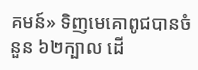គមន៍» ទិញមេគោពូជបានចំនួន ៦២ក្បាល ដើ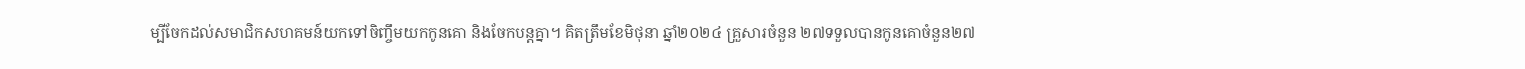ម្បីចែកដល់សមាជិកសហគមន៍យកទៅចិញ្ចឹមយកកូនគោ និងចែកបន្តគ្នា។ គិតត្រឹមខែមិថុនា ឆ្នាំ២០២៤ គ្រួសារចំនួន ២៧ទទួលបានកូនគោចំនួន២៧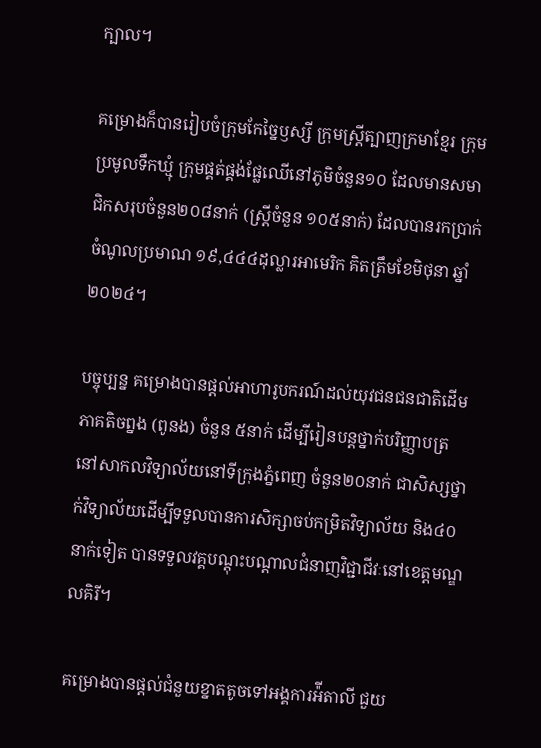ក្បាល។

គម្រោងក៏បានរៀបចំក្រុមកែច្នៃឫស្សី ក្រុមស្រី្តត្បាញក្រមាខ្មែរ ក្រុមប្រមូលទឹកឃ្មុំ ក្រុមផ្គត់ផ្គង់ផ្លែឈើនៅភូមិចំនួន១០ ដែលមានសមាជិកសរុបចំនួន២០៨នាក់ (ស្ត្រីចំនួន ១០៥នាក់) ដែលបានរកប្រាក់ចំណូលប្រមាណ ១៩,៤៤៤ដុល្លារអាមេរិក គិតត្រឹមខែមិថុនា ឆ្នាំ២០២៤។

បច្ចុប្បន្ន គម្រោងបានផ្តល់អាហារូបករណ៍ដល់យុវជនជនជាតិដើមភាគតិចព្នង (ពូនង) ចំនួន ៥នាក់ ដើម្បីរៀនបន្តថ្នាក់បរិញ្ញាបត្រ នៅសាកលវិទ្យាល័យនៅទីក្រុងភ្នំពេញ ចំនួន២០នាក់ ជាសិស្សថ្នាក់វិទ្យាល័យដើម្បីទទួលបានការសិក្សាចប់កម្រិតវិទ្យាល័យ និង៤០នាក់ទៀត បានទទួលវគ្គបណ្តុះបណ្តាលជំនាញវិជ្ជាជីវៈនៅខេត្តមណ្ឌលគិរី។

គម្រោងបានផ្តល់ជំនួយខ្នាតតូចទៅអង្គការអ៉ីតាលី ជួយ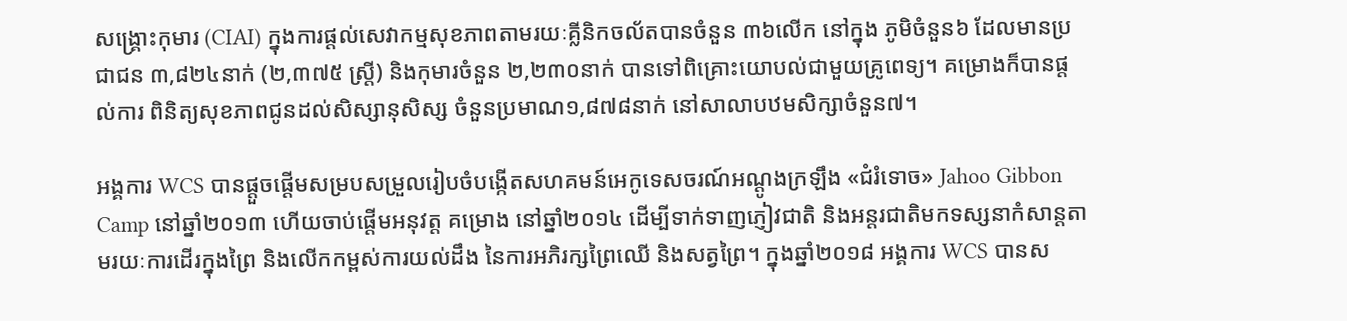សង្គ្រោះកុមារ (CIAI) ក្នុងការផ្តល់សេវាកម្មសុខភាពតាមរយៈគ្លីនិកចល័តបានចំនួន ៣៦លើក នៅក្នុង ភូមិចំនួន៦ ដែលមានប្រជាជន ៣,៨២៤នាក់ (២,៣៧៥ ស្រ្តី) និងកុមារចំនួន ២,២៣០នាក់ បានទៅពិគ្រោះយោបល់ជាមួយគ្រូពេទ្យ។ គម្រោងក៏បានផ្តល់ការ ពិនិត្យសុខភាពជូនដល់សិស្សានុសិស្ស ចំនួនប្រមាណ១,៨៧៨នាក់ នៅសាលាបឋមសិក្សាចំនួន៧។

អង្គការ WCS បានផ្តួចផ្តើមសម្របសម្រួលរៀបចំបង្កើតសហគមន៍អេកូទេសចរណ៍អណ្តូងក្រឡឹង «ជំរំទោច» Jahoo Gibbon Camp នៅឆ្នាំ២០១៣ ហើយចាប់ផ្តើមអនុវត្ត គម្រោង នៅឆ្នាំ២០១៤ ដើម្បីទាក់ទាញភ្ញៀវជាតិ និងអន្តរជាតិមកទស្សនាកំសាន្តតាមរយៈការដើរក្នុងព្រៃ និងលើកកម្ពស់ការយល់ដឹង នៃការអភិរក្សព្រៃឈើ និងសត្វព្រៃ។ ក្នុងឆ្នាំ២០១៨ អង្គការ WCS បានស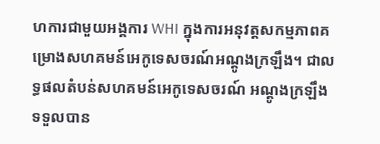ហការជាមួយអង្គការ WHI ក្នុងការអនុវត្តសកម្មភាពគម្រោងសហគមន៍អេកូទេសចរណ៍អណ្តូងក្រឡឹង។ ជាលទ្ធផលតំបន់សហគមន៍អេកូទេសចរណ៍ អណ្តូងក្រឡឹងទទួលបាន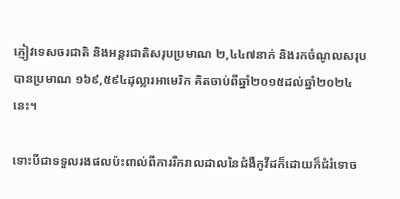ភ្ញៀវទេសចរជាតិ និងអន្តរជាតិសរុបប្រមាណ ២,៤៤៧នាក់ និងរកចំណូលសរុបបានប្រមាណ ១៦៩,៥៩៤ដុល្លារអាមេរិក គិតចាប់ពីឆ្នាំ២០១៥ដល់ឆ្នាំ២០២៤នេះ។

ទោះបីជាទទួលរងផលប៉ះពាល់ពីការរីករាលដាលនៃជំងឺកូវីដក៏ដោយក៏ជំរំទោច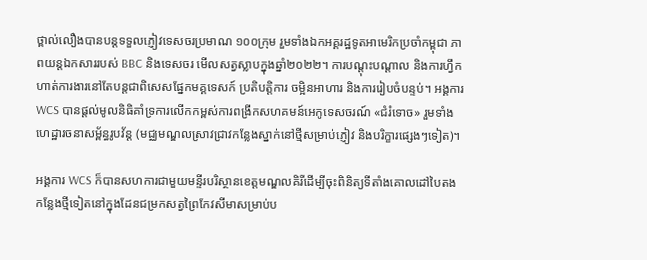ថ្ពាល់លឿងបានបន្តទទួលភ្ញៀវទេសចរប្រមាណ ១០០ក្រុម រួមទាំងឯកអគ្គរដ្ឋទូតអាមេរិកប្រចាំកម្ពុជា ភាពយន្តឯកសាររបស់ BBC និងទេសចរ មើលសត្វស្លាបក្នុងឆ្នាំ២០២២។ ការបណ្ដុះបណ្ដាល និងការហ្វឹកហាត់ការងារនៅតែបន្តជាពិសេសផ្នែកមគ្គទេសក៍ ប្រតិបត្តិការ ចម្អិនអាហារ និងការរៀបចំបន្ទប់។ អង្គការ WCS បានផ្ដល់មូលនិធិគាំទ្រការលើកកម្ពស់ការពង្រីកសហគមន៍អេកូទេសចរណ៍ «ជំរំទោច» រួមទាំងហេដ្ឋារចនាសម្ព័ន្ធរូបវ័ន្ត (មជ្ឈមណ្ឌលស្រាវជ្រាវកន្លែងស្នាក់នៅថ្មីសម្រាប់ភ្ញៀវ និងបរិក្ខារផ្សេងៗទៀត)។

អង្គការ WCS ក៏បានសហការជាមួយមន្ទីរបរិស្ថានខេត្តមណ្ឌលគិរីដើម្បីចុះពិនិត្យទីតាំងគោលដៅបៃតង កន្លែងថ្មីទៀតនៅក្នុងដែនជម្រកសត្វព្រៃកែវសីមាសម្រាប់ប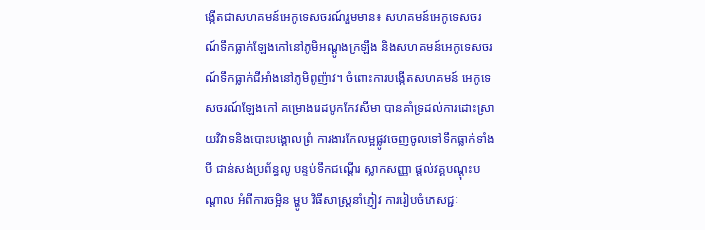ង្កើតជាសហគមន៍អេកូទេសចរណ៍រួមមាន៖ សហគមន៍អេកូទេសចរណ៍ទឹកធ្លាក់ឡែងកៅនៅភូមិអណ្តូងក្រឡឹង និងសហគមន៍អេកូទេសចរណ៍ទឹកធ្លាក់ជីអាំងនៅភូមិពូញ៉ាវ។ ចំពោះការបង្កើតសហគមន៍ អេកូទេសចរណ៍ឡែងកៅ គម្រោងរេដបូកកែវសីមា បានគាំទ្រដល់ការដោះស្រាយវិវាទនិងបោះបង្គោលព្រំ ការងារកែលម្អផ្លូវចេញចូលទៅទឹកធ្លាក់ទាំងបី ជាន់សង់ប្រព័ន្ធលូ បន្ទប់ទឹកជណ្តើរ ស្លាកសញ្ញា ផ្តល់វគ្គបណ្តុះបណ្តាល អំពីការចម្អិន ម្ហូប វិធីសាស្ត្រនាំភ្ញៀវ ការរៀបចំភេសជ្ជៈ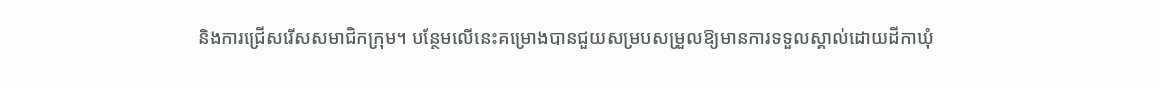និងការជ្រើសរើសសមាជិកក្រុម។ បន្ថែមលើនេះគម្រោងបានជួយសម្របសម្រួលឱ្យមានការទទួលស្គាល់ដោយដីកាឃុំ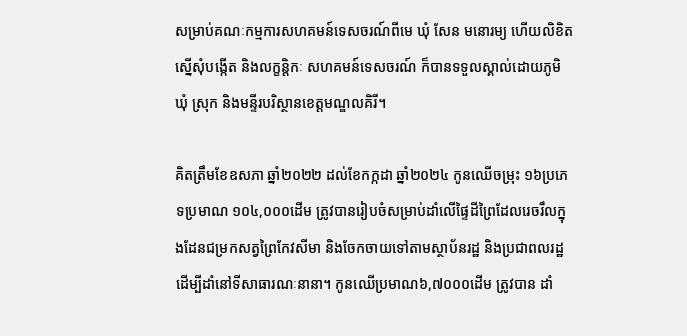សម្រាប់គណៈកម្មការសហគមន៍ទេសចរណ៍ពីមេ ឃុំ សែន មនោរម្យ ហើយលិខិតស្នើសុំបង្កើត និងលក្ខន្តិកៈ សហគមន៍ទេសចរណ៍ ក៏បានទទួលស្គាល់ដោយភូមិ ឃុំ ស្រុក និងមន្ទីរបរិស្ថានខេត្តមណ្ឌលគិរី។

គិតត្រឹមខែឧសភា ឆ្នាំ២០២២ ដល់ខែកក្កដា ឆ្នាំ២០២៤ កូនឈើចម្រុះ ១៦ប្រភេទប្រមាណ ១០៤,០០០ដើម ត្រូវបានរៀបចំសម្រាប់ដាំលើផ្ទៃដីព្រៃដែលរេចរឹលក្នុងដែនជម្រកសត្វព្រៃកែវសីមា និងចែកចាយទៅតាមស្ថាប័នរដ្ឋ និងប្រជាពលរដ្ឋដើម្បីដាំនៅទីសាធារណៈនានា។ កូនឈើប្រមាណ៦,៧០០០ដើម ត្រូវបាន ដាំ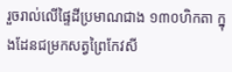រួចរាល់លើផ្ទៃដីប្រមាណជាង ១៣០ហិកតា ក្នុងដែនជម្រកសត្វព្រៃកែវសី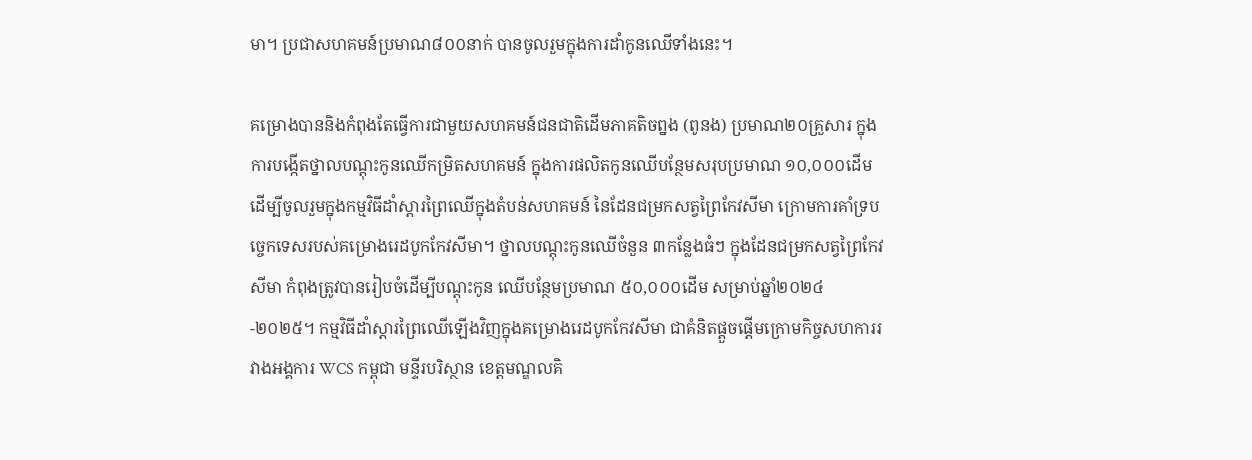មា។ ប្រជាសហគមន៍ប្រមាណ៨០០នាក់ បានចូលរួមក្នុងការដាំកូនឈើទាំងនេះ។

គម្រោងបាននិងកំពុងតែធ្វើការជាមួយសហគមន៍ជនជាតិដើមភាគតិចព្នង (ពូនង) ប្រមាណ២០គ្រួសារ ក្នុងការបង្កើតថ្នាលបណ្តុះកូនឈើកម្រិតសហគមន៍ ក្នុងការផលិតកូនឈើបន្ថែមសរុបប្រមាណ ១០,០០០ដើម ដើម្បីចូលរួមក្នុងកម្មវិធីដាំស្តារព្រៃឈើក្នុងតំបន់សហគមន៍ នៃដែនជម្រកសត្វព្រៃកែវសីមា ក្រោមការគាំទ្របច្ចេកទេសរបស់គម្រោងរេដបូកកែវសីមា។ ថ្នាលបណ្តុះកូនឈើចំនួន ៣កន្លែងធំៗ ក្នុងដែនជម្រកសត្វព្រៃកែវសីមា កំពុងត្រូវបានរៀបចំដើម្បីបណ្ដុះកូន ឈើបន្ថែមប្រមាណ ៥០,០០០ដើម សម្រាប់ឆ្នាំ២០២៤-២០២៥។ កម្មវិធីដាំស្តារព្រៃឈើឡើងវិញក្នុងគម្រោងរេដបូកកែវសីមា ជាគំនិតផ្តួចផ្តើមក្រោមកិច្ចសហការរវាងអង្គការ WCS កម្ពុជា មន្ទីរបរិស្ថាន ខេត្តមណ្ឌលគិ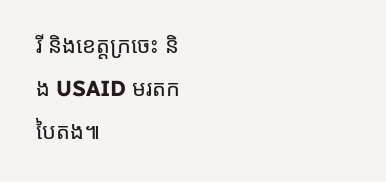រី និងខេត្តក្រចេះ និង USAID មរតកបៃតង៕